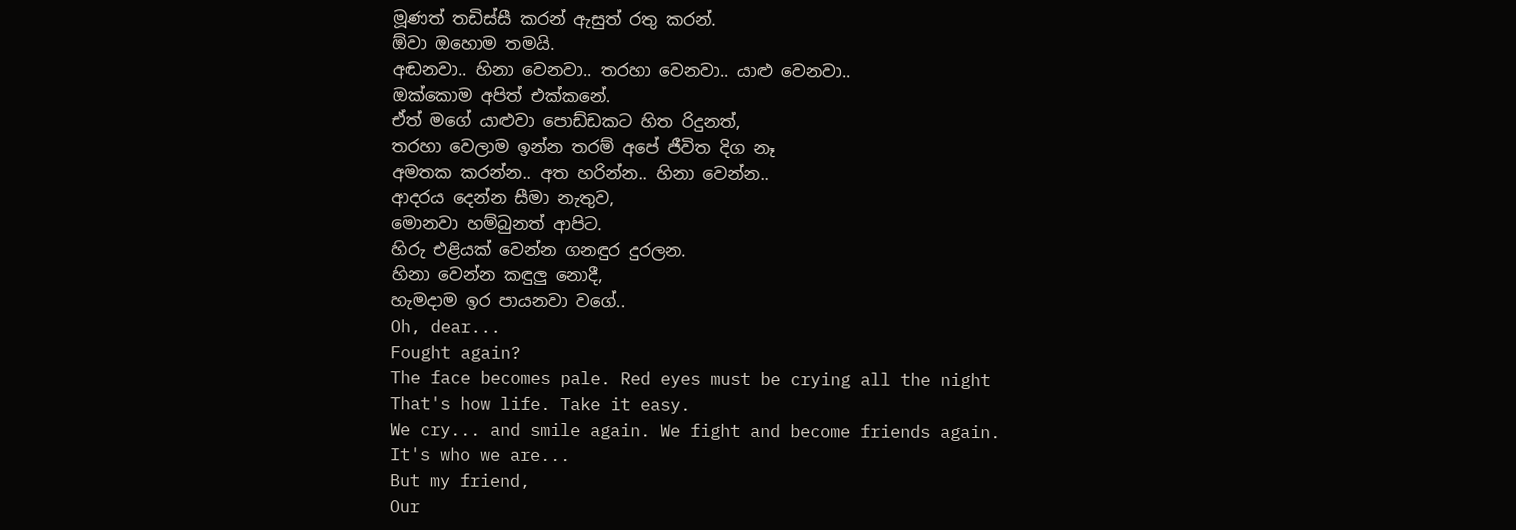මූණත් තඩිස්සී කරන් ඇසුත් රතු කරන්.
ඕවා ඔහොම තමයි.
අඬනවා.. හිනා වෙනවා.. තරහා වෙනවා.. යාළු වෙනවා..
ඔක්කොම අපිත් එක්කනේ.
ඒත් මගේ යාළුවා පොඩ්ඩකට හිත රිදුනත්,
තරහා වෙලාම ඉන්න තරම් අපේ ජීවිත දිග නෑ
අමතක කරන්න.. අත හරින්න.. හිනා වෙන්න..
ආදරය දෙන්න සීමා නැතුව,
මොනවා හම්බුනත් ආපිට.
හිරු එළියක් වෙන්න ගනඳුර දුරලන.
හිනා වෙන්න කඳුලු නොදී,
හැමදාම ඉර පායනවා වගේ..
Oh, dear...
Fought again?
The face becomes pale. Red eyes must be crying all the night
That's how life. Take it easy.
We cry... and smile again. We fight and become friends again.
It's who we are...
But my friend,
Our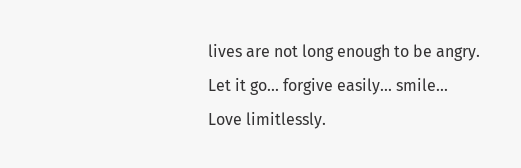lives are not long enough to be angry.
Let it go... forgive easily... smile...
Love limitlessly.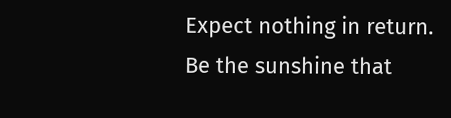Expect nothing in return.
Be the sunshine that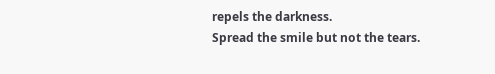repels the darkness.
Spread the smile but not the tears.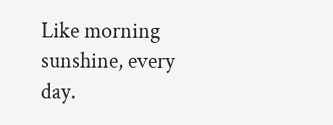Like morning sunshine, every day.